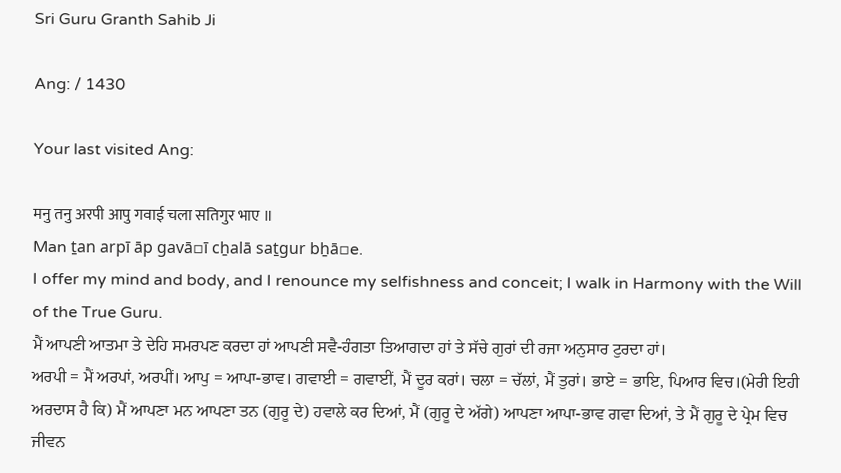Sri Guru Granth Sahib Ji

Ang: / 1430

Your last visited Ang:

मनु तनु अरपी आपु गवाई चला सतिगुर भाए ॥
Man ṯan arpī āp gavā▫ī cẖalā saṯgur bẖā▫e.
I offer my mind and body, and I renounce my selfishness and conceit; I walk in Harmony with the Will of the True Guru.
ਮੈਂ ਆਪਣੀ ਆਤਮਾ ਤੇ ਦੇਹਿ ਸਮਰਪਣ ਕਰਦਾ ਹਾਂ ਆਪਣੀ ਸਵੈ-ਹੰਗਤਾ ਤਿਆਗਦਾ ਹਾਂ ਤੇ ਸੱਚੇ ਗੁਰਾਂ ਦੀ ਰਜਾ ਅਨੁਸਾਰ ਟੁਰਦਾ ਹਾਂ।
ਅਰਪੀ = ਮੈਂ ਅਰਪਾਂ, ਅਰਪੀਂ। ਆਪੁ = ਆਪਾ-ਭਾਵ। ਗਵਾਈ = ਗਵਾਈਂ, ਮੈਂ ਦੂਰ ਕਰਾਂ। ਚਲਾ = ਚੱਲਾਂ, ਮੈਂ ਤੁਰਾਂ। ਭਾਏ = ਭਾਇ, ਪਿਆਰ ਵਿਚ।(ਮੇਰੀ ਇਹੀ ਅਰਦਾਸ ਹੈ ਕਿ) ਮੈਂ ਆਪਣਾ ਮਨ ਆਪਣਾ ਤਨ (ਗੁਰੂ ਦੇ) ਹਵਾਲੇ ਕਰ ਦਿਆਂ, ਮੈਂ (ਗੁਰੂ ਦੇ ਅੱਗੇ) ਆਪਣਾ ਆਪਾ-ਭਾਵ ਗਵਾ ਦਿਆਂ, ਤੇ ਮੈਂ ਗੁਰੂ ਦੇ ਪ੍ਰੇਮ ਵਿਚ ਜੀਵਨ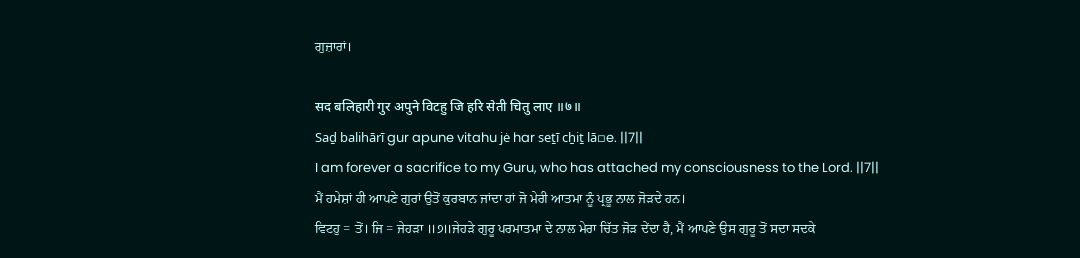ਗੁਜ਼ਾਰਾਂ।

सद बलिहारी गुर अपुने विटहु जि हरि सेती चितु लाए ॥७॥
Saḏ balihārī gur apune vitahu jė har seṯī cẖiṯ lā▫e. ||7||
I am forever a sacrifice to my Guru, who has attached my consciousness to the Lord. ||7||
ਮੈਂ ਹਮੇਸ਼ਾਂ ਹੀ ਆਪਣੇ ਗੁਰਾਂ ਉਤੋਂ ਕੁਰਬਾਨ ਜਾਂਦਾ ਹਾਂ ਜੋ ਮੇਰੀ ਆਤਮਾ ਨੂੰ ਪ੍ਰਭੂ ਨਾਲ ਜੋੜਦੇ ਹਨ।
ਵਿਟਹੁ = ਤੋਂ। ਜਿ = ਜੇਹੜਾ ॥੭॥ਜੇਹੜੇ ਗੁਰੂ ਪਰਮਾਤਮਾ ਦੇ ਨਾਲ ਮੇਰਾ ਚਿੱਤ ਜੋੜ ਦੇਂਦਾ ਹੈ, ਮੈਂ ਆਪਣੇ ਉਸ ਗੁਰੂ ਤੋਂ ਸਦਾ ਸਦਕੇ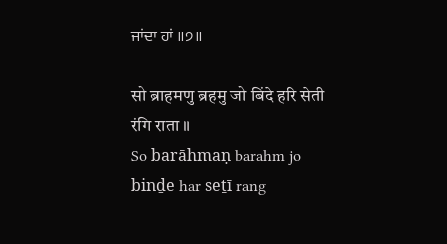ਜਾਂਦਾ ਹਾਂ ॥੭॥

सो ब्राहमणु ब्रहमु जो बिंदे हरि सेती रंगि राता ॥
So barāhmaṇ barahm jo binḏe har seṯī rang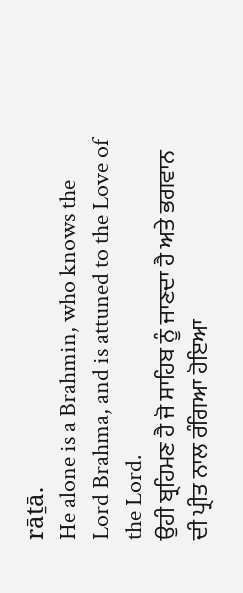rāṯā.
He alone is a Brahmin, who knows the Lord Brahma, and is attuned to the Love of the Lord.
ਉਹੀ ਬ੍ਰਹਿਮਣ ਹੈ ਜੋ ਸਾਹਿਬ ਨੂੰ ਜਾਣਦਾ ਹੈ ਅਤੇ ਭਗਵਾਨ ਦੀ ਪ੍ਰੀਤ ਨਾਲ ਰੰਗਿਆ ਹੋਇਆ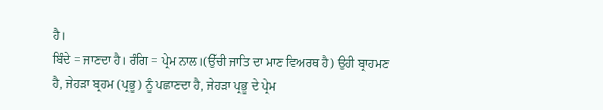ਹੈ।
ਬਿੰਦੇ = ਜਾਣਦਾ ਹੈ। ਰੰਗਿ = ਪ੍ਰੇਮ ਨਾਲ।(ਉੱਚੀ ਜਾਤਿ ਦਾ ਮਾਣ ਵਿਅਰਥ ਹੈ) ਉਹੀ ਬ੍ਰਾਹਮਣ ਹੈ, ਜੇਹੜਾ ਬ੍ਰਹਮ (ਪ੍ਰਭੂ) ਨੂੰ ਪਛਾਣਦਾ ਹੈ, ਜੇਹੜਾ ਪ੍ਰਭੂ ਦੇ ਪ੍ਰੇਮ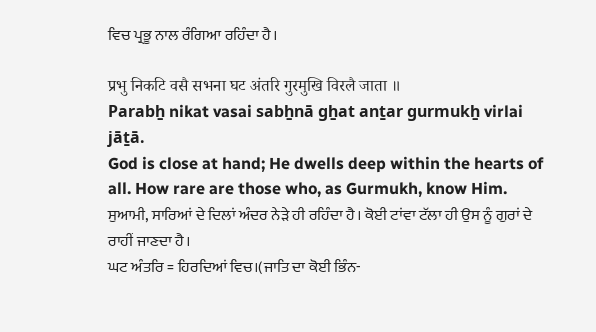ਵਿਚ ਪ੍ਰਭੂ ਨਾਲ ਰੰਗਿਆ ਰਹਿੰਦਾ ਹੈ।

प्रभु निकटि वसै सभना घट अंतरि गुरमुखि विरलै जाता ॥
Parabẖ nikat vasai sabẖnā gẖat anṯar gurmukẖ virlai jāṯā.
God is close at hand; He dwells deep within the hearts of all. How rare are those who, as Gurmukh, know Him.
ਸੁਆਮੀ, ਸਾਰਿਆਂ ਦੇ ਦਿਲਾਂ ਅੰਦਰ ਨੇੜੇ ਹੀ ਰਹਿੰਦਾ ਹੈ। ਕੋਈ ਟਾਂਵਾ ਟੱਲਾ ਹੀ ਉਸ ਨੂੰ ਗੁਰਾਂ ਦੇ ਰਾਹੀਂ ਜਾਣਦਾ ਹੈ।
ਘਟ ਅੰਤਰਿ = ਹਿਰਦਿਆਂ ਵਿਚ।(ਜਾਤਿ ਦਾ ਕੋਈ ਭਿੰਨ-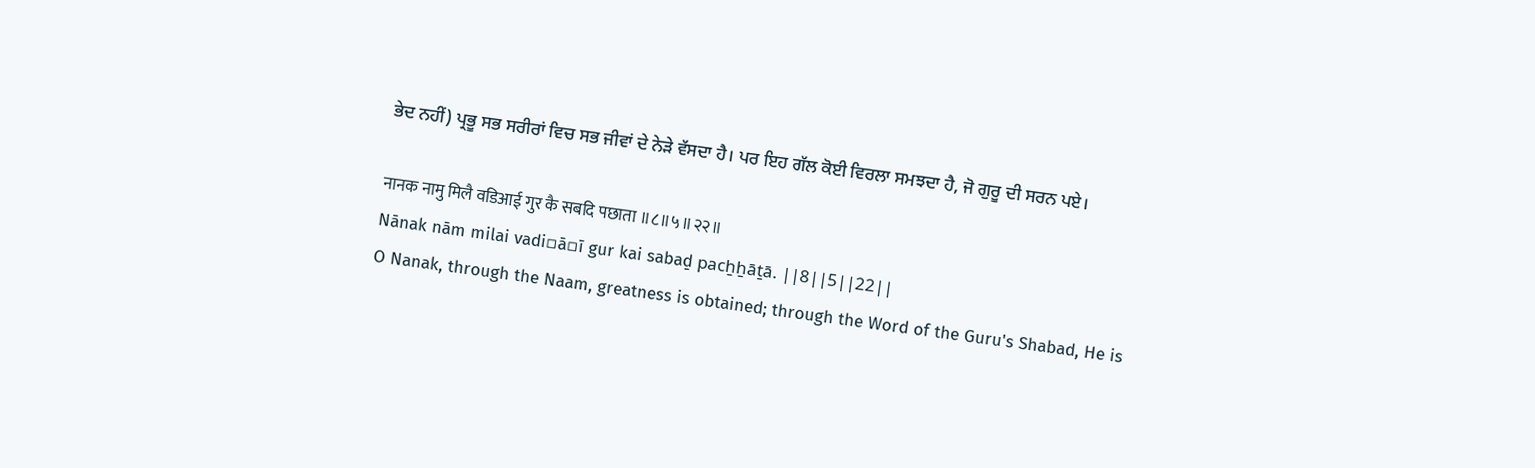ਭੇਦ ਨਹੀਂ) ਪ੍ਰਭੂ ਸਭ ਸਰੀਰਾਂ ਵਿਚ ਸਭ ਜੀਵਾਂ ਦੇ ਨੇੜੇ ਵੱਸਦਾ ਹੈ। ਪਰ ਇਹ ਗੱਲ ਕੋਈ ਵਿਰਲਾ ਸਮਝਦਾ ਹੈ, ਜੋ ਗੁਰੂ ਦੀ ਸਰਨ ਪਏ।

नानक नामु मिलै वडिआई गुर कै सबदि पछाता ॥८॥५॥२२॥
Nānak nām milai vadi▫ā▫ī gur kai sabaḏ pacẖẖāṯā. ||8||5||22||
O Nanak, through the Naam, greatness is obtained; through the Word of the Guru's Shabad, He is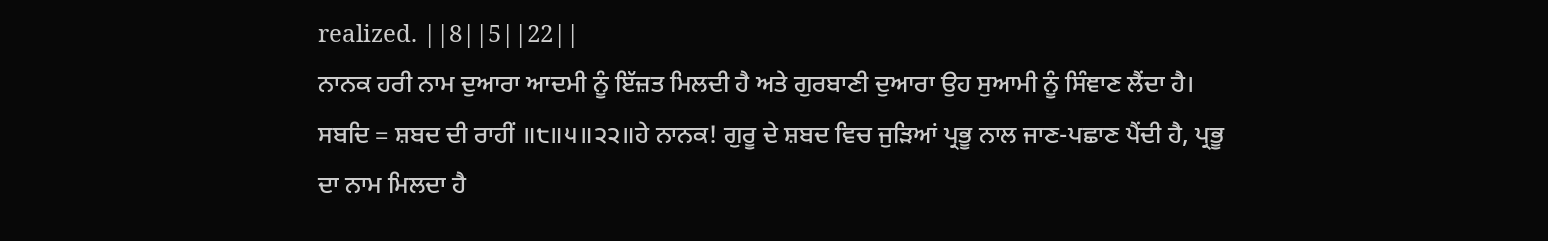realized. ||8||5||22||
ਨਾਨਕ ਹਰੀ ਨਾਮ ਦੁਆਰਾ ਆਦਮੀ ਨੂੰ ਇੱਜ਼ਤ ਮਿਲਦੀ ਹੈ ਅਤੇ ਗੁਰਬਾਣੀ ਦੁਆਰਾ ਉਹ ਸੁਆਮੀ ਨੂੰ ਸਿੰਞਾਣ ਲੈਂਦਾ ਹੈ।
ਸਬਦਿ = ਸ਼ਬਦ ਦੀ ਰਾਹੀਂ ॥੮॥੫॥੨੨॥ਹੇ ਨਾਨਕ! ਗੁਰੂ ਦੇ ਸ਼ਬਦ ਵਿਚ ਜੁੜਿਆਂ ਪ੍ਰਭੂ ਨਾਲ ਜਾਣ-ਪਛਾਣ ਪੈਂਦੀ ਹੈ, ਪ੍ਰਭੂ ਦਾ ਨਾਮ ਮਿਲਦਾ ਹੈ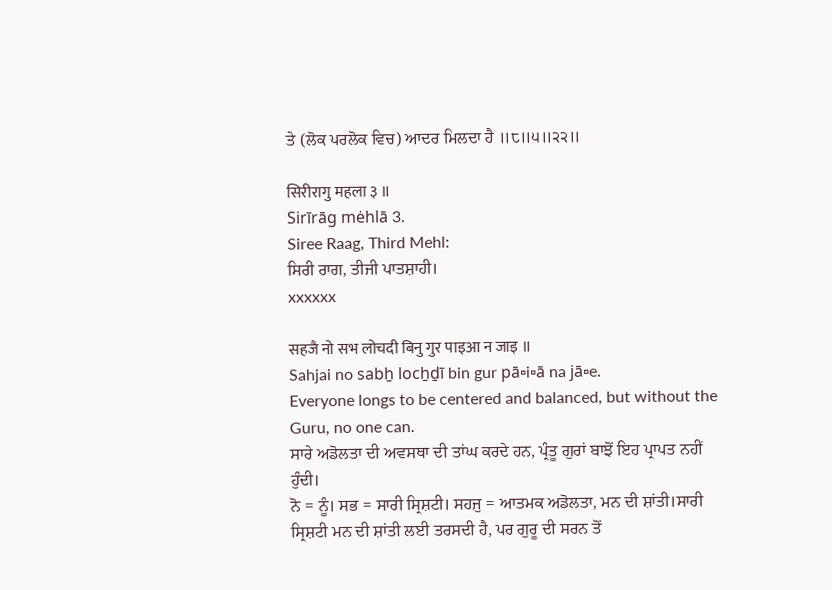ਤੇ (ਲੋਕ ਪਰਲੋਕ ਵਿਚ) ਆਦਰ ਮਿਲਦਾ ਹੈ ॥੮॥੫॥੨੨॥

सिरीरागु महला ३ ॥
Sirīrāg mėhlā 3.
Siree Raag, Third Mehl:
ਸਿਰੀ ਰਾਗ, ਤੀਜੀ ਪਾਤਸ਼ਾਹੀ।
xxxxxx

सहजै नो सभ लोचदी बिनु गुर पाइआ न जाइ ॥
Sahjai no sabẖ locẖḏī bin gur pā▫i▫ā na jā▫e.
Everyone longs to be centered and balanced, but without the Guru, no one can.
ਸਾਰੇ ਅਡੋਲਤਾ ਦੀ ਅਵਸਥਾ ਦੀ ਤਾਂਘ ਕਰਦੇ ਹਨ, ਪ੍ਰੰਤੂ ਗੁਰਾਂ ਬਾਝੋਂ ਇਹ ਪ੍ਰਾਪਤ ਨਹੀਂ ਹੁੰਦੀ।
ਨੋ = ਨੂੰ। ਸਭ = ਸਾਰੀ ਸ੍ਰਿਸ਼ਟੀ। ਸਹਜੁ = ਆਤਮਕ ਅਡੋਲਤਾ, ਮਨ ਦੀ ਸ਼ਾਂਤੀ।ਸਾਰੀ ਸ੍ਰਿਸ਼ਟੀ ਮਨ ਦੀ ਸ਼ਾਂਤੀ ਲਈ ਤਰਸਦੀ ਹੈ, ਪਰ ਗੁਰੂ ਦੀ ਸਰਨ ਤੋਂ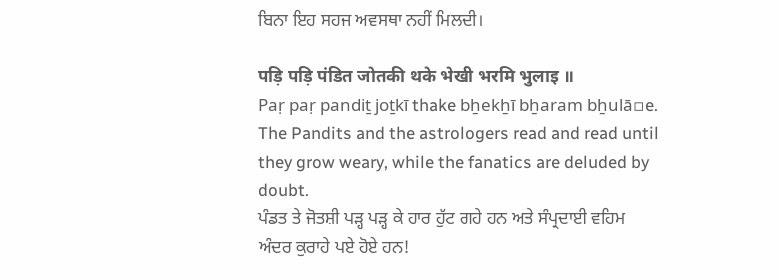ਬਿਨਾ ਇਹ ਸਹਜ ਅਵਸਥਾ ਨਹੀਂ ਮਿਲਦੀ।

पड़ि पड़ि पंडित जोतकी थके भेखी भरमि भुलाइ ॥
Paṛ paṛ pandiṯ joṯkī thake bẖekẖī bẖaram bẖulā▫e.
The Pandits and the astrologers read and read until they grow weary, while the fanatics are deluded by doubt.
ਪੰਡਤ ਤੇ ਜੋਤਸ਼ੀ ਪੜ੍ਹ ਪੜ੍ਹ ਕੇ ਹਾਰ ਹੁੱਟ ਗਹੇ ਹਨ ਅਤੇ ਸੰਪ੍ਰਦਾਈ ਵਹਿਮ ਅੰਦਰ ਕੁਰਾਹੇ ਪਏ ਹੋਏ ਹਨ!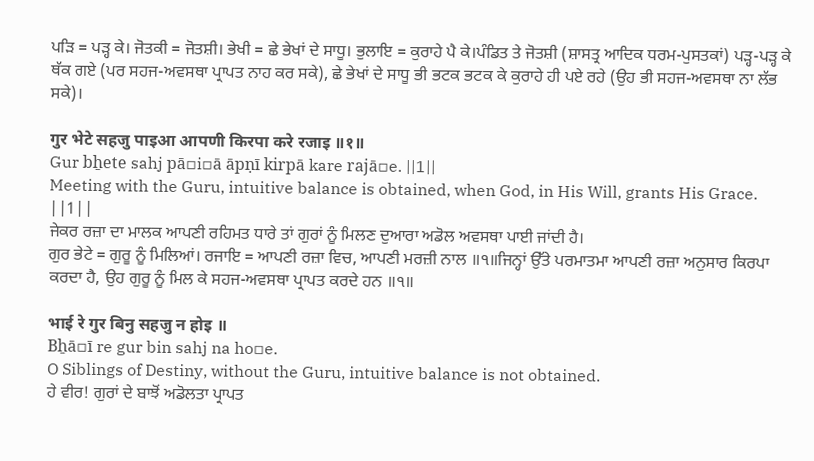ਪੜਿ = ਪੜ੍ਹ ਕੇ। ਜੋਤਕੀ = ਜੋਤਸ਼ੀ। ਭੇਖੀ = ਛੇ ਭੇਖਾਂ ਦੇ ਸਾਧੂ। ਭੁਲਾਇ = ਕੁਰਾਹੇ ਪੈ ਕੇ।ਪੰਡਿਤ ਤੇ ਜੋਤਸ਼ੀ (ਸ਼ਾਸਤ੍ਰ ਆਦਿਕ ਧਰਮ-ਪੁਸਤਕਾਂ) ਪੜ੍ਹ-ਪੜ੍ਹ ਕੇ ਥੱਕ ਗਏ (ਪਰ ਸਹਜ-ਅਵਸਥਾ ਪ੍ਰਾਪਤ ਨਾਹ ਕਰ ਸਕੇ), ਛੇ ਭੇਖਾਂ ਦੇ ਸਾਧੂ ਭੀ ਭਟਕ ਭਟਕ ਕੇ ਕੁਰਾਹੇ ਹੀ ਪਏ ਰਹੇ (ਉਹ ਭੀ ਸਹਜ-ਅਵਸਥਾ ਨਾ ਲੱਭ ਸਕੇ)।

गुर भेटे सहजु पाइआ आपणी किरपा करे रजाइ ॥१॥
Gur bẖete sahj pā▫i▫ā āpṇī kirpā kare rajā▫e. ||1||
Meeting with the Guru, intuitive balance is obtained, when God, in His Will, grants His Grace. ||1||
ਜੇਕਰ ਰਜ਼ਾ ਦਾ ਮਾਲਕ ਆਪਣੀ ਰਹਿਮਤ ਧਾਰੇ ਤਾਂ ਗੁਰਾਂ ਨੂੰ ਮਿਲਣ ਦੁਆਰਾ ਅਡੋਲ ਅਵਸਥਾ ਪਾਈ ਜਾਂਦੀ ਹੈ।
ਗੁਰ ਭੇਟੇ = ਗੁਰੂ ਨੂੰ ਮਿਲਿਆਂ। ਰਜਾਇ = ਆਪਣੀ ਰਜ਼ਾ ਵਿਚ, ਆਪਣੀ ਮਰਜ਼ੀ ਨਾਲ ॥੧॥ਜਿਨ੍ਹਾਂ ਉੱਤੇ ਪਰਮਾਤਮਾ ਆਪਣੀ ਰਜ਼ਾ ਅਨੁਸਾਰ ਕਿਰਪਾ ਕਰਦਾ ਹੈ, ਉਹ ਗੁਰੂ ਨੂੰ ਮਿਲ ਕੇ ਸਹਜ-ਅਵਸਥਾ ਪ੍ਰਾਪਤ ਕਰਦੇ ਹਨ ॥੧॥

भाई रे गुर बिनु सहजु न होइ ॥
Bẖā▫ī re gur bin sahj na ho▫e.
O Siblings of Destiny, without the Guru, intuitive balance is not obtained.
ਹੇ ਵੀਰ! ਗੁਰਾਂ ਦੇ ਬਾਝੋਂ ਅਡੋਲਤਾ ਪ੍ਰਾਪਤ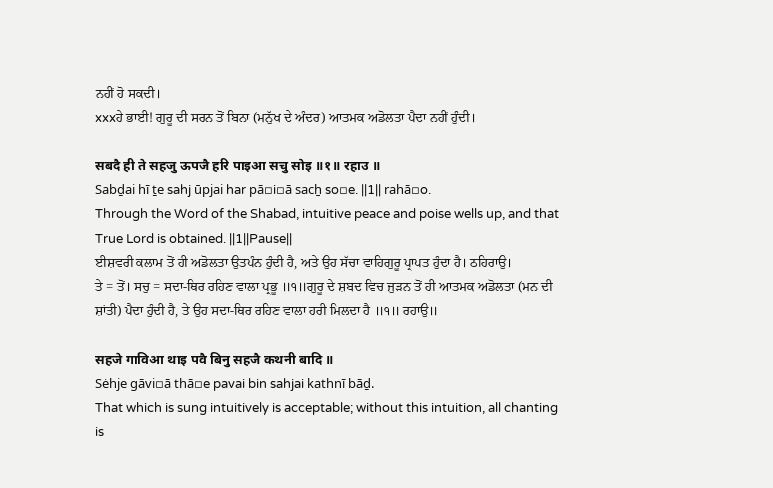ਨਹੀਂ ਹੋ ਸਕਦੀ।
xxxਹੇ ਭਾਈ! ਗੁਰੂ ਦੀ ਸਰਨ ਤੋਂ ਬਿਨਾ (ਮਨੁੱਖ ਦੇ ਅੰਦਰ) ਆਤਮਕ ਅਡੋਲਤਾ ਪੈਦਾ ਨਹੀਂ ਹੁੰਦੀ।

सबदै ही ते सहजु ऊपजै हरि पाइआ सचु सोइ ॥१॥ रहाउ ॥
Sabḏai hī ṯe sahj ūpjai har pā▫i▫ā sacẖ so▫e. ||1|| rahā▫o.
Through the Word of the Shabad, intuitive peace and poise wells up, and that True Lord is obtained. ||1||Pause||
ਈਸ਼ਵਰੀ ਕਲਾਮ ਤੋਂ ਹੀ ਅਡੋਲਤਾ ਉਤਪੰਨ ਹੁੰਦੀ ਹੈ, ਅਤੇ ਉਹ ਸੱਚਾ ਵਾਹਿਗੁਰੂ ਪ੍ਰਾਪਤ ਹੁੰਦਾ ਹੈ। ਠਹਿਰਾਉ।
ਤੇ = ਤੋਂ। ਸਚੁ = ਸਦਾ-ਥਿਰ ਰਹਿਣ ਵਾਲਾ ਪ੍ਰਭੂ ॥੧॥ਗੁਰੂ ਦੇ ਸ਼ਬਦ ਵਿਚ ਜੁੜਨ ਤੋਂ ਹੀ ਆਤਮਕ ਅਡੋਲਤਾ (ਮਨ ਦੀ ਸ਼ਾਂਤੀ) ਪੈਦਾ ਹੁੰਦੀ ਹੈ, ਤੇ ਉਹ ਸਦਾ-ਥਿਰ ਰਹਿਣ ਵਾਲਾ ਹਰੀ ਮਿਲਦਾ ਹੈ ॥੧॥ ਰਹਾਉ॥

सहजे गाविआ थाइ पवै बिनु सहजै कथनी बादि ॥
Sėhje gāvi▫ā thā▫e pavai bin sahjai kathnī bāḏ.
That which is sung intuitively is acceptable; without this intuition, all chanting is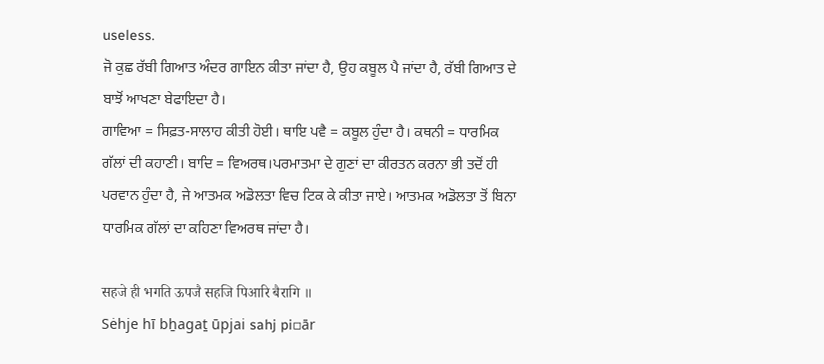useless.
ਜੋ ਕੁਛ ਰੱਬੀ ਗਿਆਤ ਅੰਦਰ ਗਾਇਨ ਕੀਤਾ ਜਾਂਦਾ ਹੈ, ਉਹ ਕਬੂਲ ਪੈ ਜਾਂਦਾ ਹੈ, ਰੱਬੀ ਗਿਆਤ ਦੇ ਬਾਝੋਂ ਆਖਣਾ ਬੇਫਾਇਦਾ ਹੈ।
ਗਾਵਿਆ = ਸਿਫ਼ਤ-ਸਾਲਾਹ ਕੀਤੀ ਹੋਈ। ਥਾਇ ਪਵੈ = ਕਬੂਲ ਹੁੰਦਾ ਹੈ। ਕਥਨੀ = ਧਾਰਮਿਕ ਗੱਲਾਂ ਦੀ ਕਹਾਣੀ। ਬਾਦਿ = ਵਿਅਰਥ।ਪਰਮਾਤਮਾ ਦੇ ਗੁਣਾਂ ਦਾ ਕੀਰਤਨ ਕਰਨਾ ਭੀ ਤਦੋਂ ਹੀ ਪਰਵਾਨ ਹੁੰਦਾ ਹੈ, ਜੇ ਆਤਮਕ ਅਡੋਲਤਾ ਵਿਚ ਟਿਕ ਕੇ ਕੀਤਾ ਜਾਏ। ਆਤਮਕ ਅਡੋਲਤਾ ਤੋਂ ਬਿਨਾ ਧਾਰਮਿਕ ਗੱਲਾਂ ਦਾ ਕਹਿਣਾ ਵਿਅਰਥ ਜਾਂਦਾ ਹੈ।

सहजे ही भगति ऊपजै सहजि पिआरि बैरागि ॥
Sėhje hī bẖagaṯ ūpjai sahj pi▫ār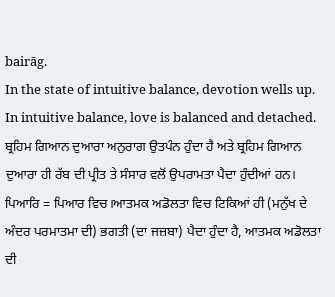bairāg.
In the state of intuitive balance, devotion wells up. In intuitive balance, love is balanced and detached.
ਬ੍ਰਹਿਮ ਗਿਆਨ ਦੁਆਰਾ ਅਨੁਰਾਗ ਉਤਪੰਨ ਹੁੰਦਾ ਹੈ ਅਤੇ ਬ੍ਰਹਿਮ ਗਿਆਨ ਦੁਆਰਾ ਹੀ ਰੱਬ ਦੀ ਪ੍ਰੀਤ ਤੇ ਸੰਸਾਰ ਵਲੋਂ ਉਪਰਾਮਤਾ ਪੈਦਾ ਹੁੰਦੀਆਂ ਹਨ।
ਪਿਆਰਿ = ਪਿਆਰ ਵਿਚ।ਆਤਮਕ ਅਡੋਲਤਾ ਵਿਚ ਟਿਕਿਆਂ ਹੀ (ਮਨੁੱਖ ਦੇ ਅੰਦਰ ਪਰਮਾਤਮਾ ਦੀ) ਭਗਤੀ (ਦਾ ਜਜ਼ਬਾ) ਪੈਦਾ ਹੁੰਦਾ ਹੈ, ਆਤਮਕ ਅਡੋਲਤਾ ਦੀ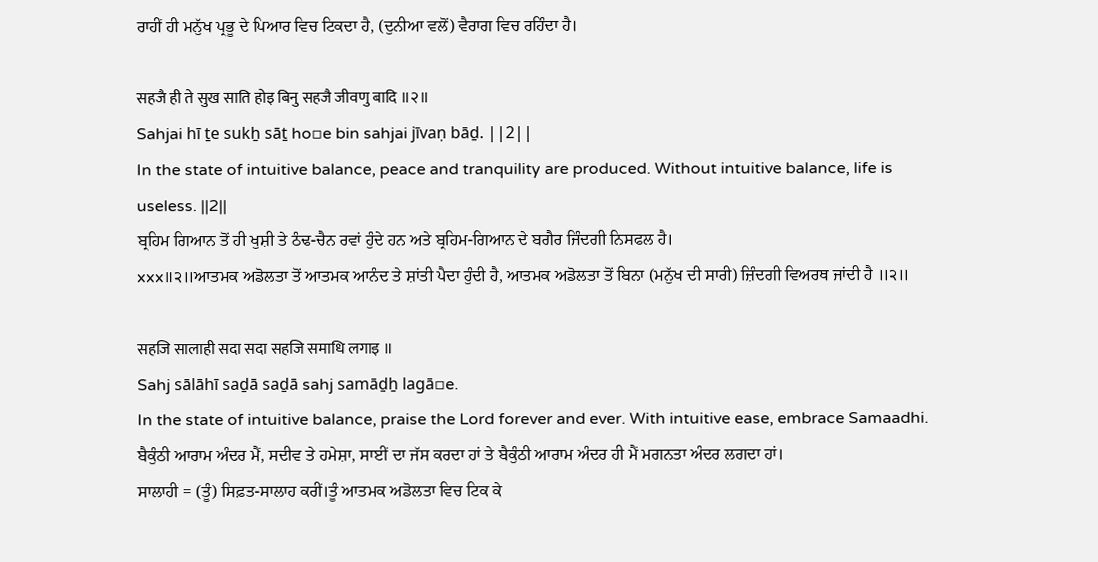ਰਾਹੀਂ ਹੀ ਮਨੁੱਖ ਪ੍ਰਭੂ ਦੇ ਪਿਆਰ ਵਿਚ ਟਿਕਦਾ ਹੈ, (ਦੁਨੀਆ ਵਲੋਂ) ਵੈਰਾਗ ਵਿਚ ਰਹਿੰਦਾ ਹੈ।

सहजै ही ते सुख साति होइ बिनु सहजै जीवणु बादि ॥२॥
Sahjai hī ṯe sukẖ sāṯ ho▫e bin sahjai jīvaṇ bāḏ. ||2||
In the state of intuitive balance, peace and tranquility are produced. Without intuitive balance, life is useless. ||2||
ਬ੍ਰਹਿਮ ਗਿਆਨ ਤੋਂ ਹੀ ਖੁਸ਼ੀ ਤੇ ਠੰਢ-ਚੈਨ ਰਵਾਂ ਹੁੰਦੇ ਹਨ ਅਤੇ ਬ੍ਰਹਿਮ-ਗਿਆਨ ਦੇ ਬਗੈਰ ਜਿੰਦਗੀ ਨਿਸਫਲ ਹੈ।
xxx॥੨॥ਆਤਮਕ ਅਡੋਲਤਾ ਤੋਂ ਆਤਮਕ ਆਨੰਦ ਤੇ ਸ਼ਾਂਤੀ ਪੈਦਾ ਹੁੰਦੀ ਹੈ, ਆਤਮਕ ਅਡੋਲਤਾ ਤੋਂ ਬਿਨਾ (ਮਨੁੱਖ ਦੀ ਸਾਰੀ) ਜ਼ਿੰਦਗੀ ਵਿਅਰਥ ਜਾਂਦੀ ਹੈ ॥੨॥

सहजि सालाही सदा सदा सहजि समाधि लगाइ ॥
Sahj sālāhī saḏā saḏā sahj samāḏẖ lagā▫e.
In the state of intuitive balance, praise the Lord forever and ever. With intuitive ease, embrace Samaadhi.
ਬੈਕੁੰਠੀ ਆਰਾਮ ਅੰਦਰ ਮੈਂ, ਸਦੀਵ ਤੇ ਹਮੇਸ਼ਾ, ਸਾਈਂ ਦਾ ਜੱਸ ਕਰਦਾ ਹਾਂ ਤੇ ਬੈਕੁੰਠੀ ਆਰਾਮ ਅੰਦਰ ਹੀ ਮੈਂ ਮਗਨਤਾ ਅੰਦਰ ਲਗਦਾ ਹਾਂ।
ਸਾਲਾਹੀ = (ਤੂੰ) ਸਿਫ਼ਤ-ਸਾਲਾਹ ਕਰੀਂ।ਤੂੰ ਆਤਮਕ ਅਡੋਲਤਾ ਵਿਚ ਟਿਕ ਕੇ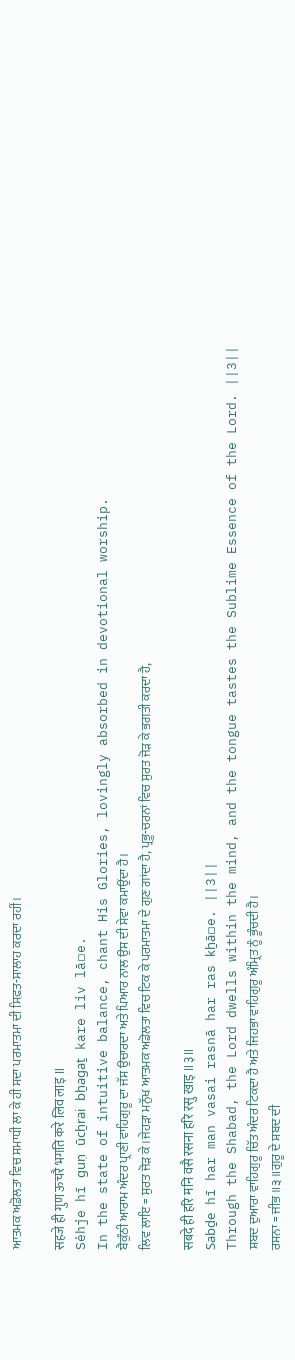ਆਤਮਕ ਅਡੋਲਤਾ ਵਿਚ ਸਮਾਧੀ ਲਾ ਕੇ ਹੀ ਸਦਾ ਪਰਮਾਤਮਾ ਦੀ ਸਿਫ਼ਤ-ਸਾਲਾਹ ਕਰਦਾ ਰਹੀਂ।

सहजे ही गुण ऊचरै भगति करे लिव लाइ ॥
Sėhje hī guṇ ūcẖrai bẖagaṯ kare liv lā▫e.
In the state of intuitive balance, chant His Glories, lovingly absorbed in devotional worship.
ਬੈਕੁੰਠੀ ਆਰਾਮ ਅੰਦਰ ਪ੍ਰਾਣੀ ਵਾਹਿਗੁਰੂ ਦਾ ਜੱਸ ਉਚਾਰਦਾ ਅਤੇ ਪਿਆਰ ਨਾਲ ਉਸ ਦੀ ਸੇਵਾ ਕਮਾਉਂਦਾ ਹੈ।
ਲਿਵ ਲਾਇ = ਸੁਰਤ ਜੋੜ ਕੇ।ਜੇਹੜਾ ਮਨੁੱਖ ਆਤਮਕ ਅਡੋਲਤਾ ਵਿਚ ਟਿਕ ਕੇ ਪਰਮਾਤਮਾ ਦੇ ਗੁਣ ਗਾਂਦਾ ਹੈ, ਪ੍ਰਭੂ-ਚਰਨਾਂ ਵਿਚ ਸੁਰਤ ਜੋੜ ਕੇ ਭਗਤੀ ਕਰਦਾ ਹੈ,

सबदे ही हरि मनि वसै रसना हरि रसु खाइ ॥३॥
Sabḏe hī har man vasai rasnā har ras kẖā▫e. ||3||
Through the Shabad, the Lord dwells within the mind, and the tongue tastes the Sublime Essence of the Lord. ||3||
ਸ਼ਬਦ ਦੁਆਰਾ ਵਾਹਿਗੁਰੂ ਚਿੱਤ ਅੰਦਰ ਟਿਕਦਾ ਹੈ ਅਤੇ ਜਿਹਭਾ ਵਾਹਿਗੁਰੂ ਅੰਮ੍ਰਿਤ ਨੂੰ ਭੂੰਚਦੀ ਹੈ।
ਰਸਨਾ = ਜੀਭ ॥੩॥ਗੁਰੂ ਦੇ ਸ਼ਬਦ ਦੀ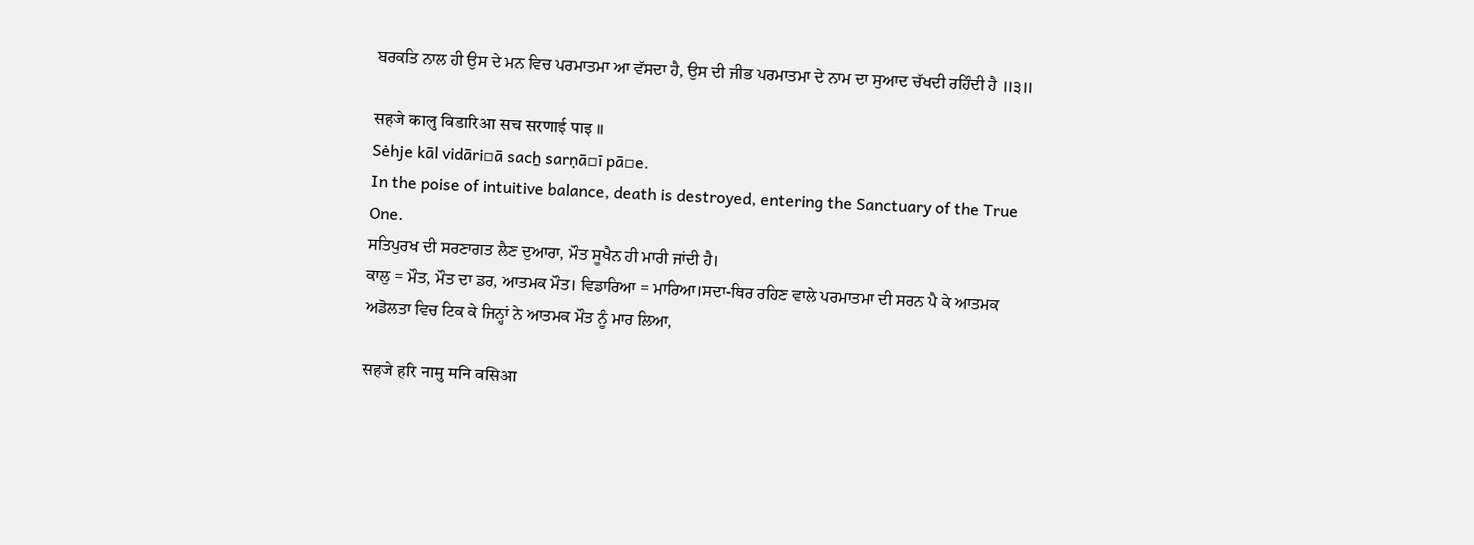ਬਰਕਤਿ ਨਾਲ ਹੀ ਉਸ ਦੇ ਮਨ ਵਿਚ ਪਰਮਾਤਮਾ ਆ ਵੱਸਦਾ ਹੈ, ਉਸ ਦੀ ਜੀਭ ਪਰਮਾਤਮਾ ਦੇ ਨਾਮ ਦਾ ਸੁਆਦ ਚੱਖਦੀ ਰਹਿੰਦੀ ਹੈ ॥੩॥

सहजे कालु विडारिआ सच सरणाई पाइ ॥
Sėhje kāl vidāri▫ā sacẖ sarṇā▫ī pā▫e.
In the poise of intuitive balance, death is destroyed, entering the Sanctuary of the True One.
ਸਤਿਪੁਰਖ ਦੀ ਸਰਣਾਗਤ ਲੈਣ ਦੁਆਰਾ, ਮੌਤ ਸੂਖੈਨ ਹੀ ਮਾਰੀ ਜਾਂਦੀ ਹੈ।
ਕਾਲੁ = ਮੌਤ, ਮੌਤ ਦਾ ਡਰ, ਆਤਮਕ ਮੌਤ। ਵਿਡਾਰਿਆ = ਮਾਰਿਆ।ਸਦਾ-ਥਿਰ ਰਹਿਣ ਵਾਲੇ ਪਰਮਾਤਮਾ ਦੀ ਸਰਨ ਪੈ ਕੇ ਆਤਮਕ ਅਡੋਲਤਾ ਵਿਚ ਟਿਕ ਕੇ ਜਿਨ੍ਹਾਂ ਨੇ ਆਤਮਕ ਮੌਤ ਨੂੰ ਮਾਰ ਲਿਆ,

सहजे हरि नामु मनि वसिआ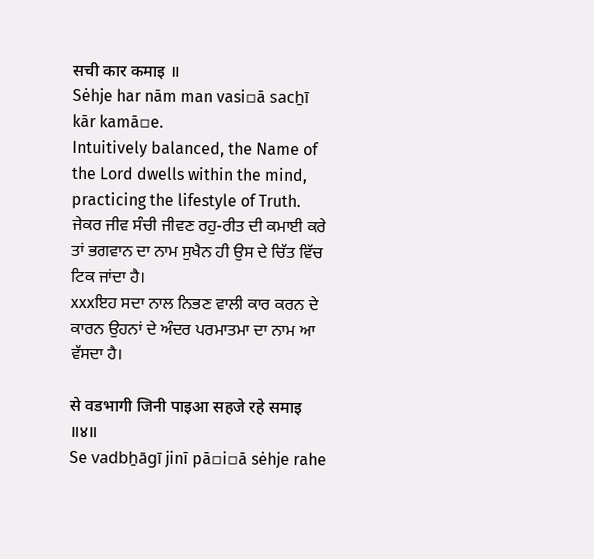सची कार कमाइ ॥
Sėhje har nām man vasi▫ā sacẖī kār kamā▫e.
Intuitively balanced, the Name of the Lord dwells within the mind, practicing the lifestyle of Truth.
ਜੇਕਰ ਜੀਵ ਸੰਚੀ ਜੀਵਣ ਰਹੁ-ਰੀਤ ਦੀ ਕਮਾਈ ਕਰੇ ਤਾਂ ਭਗਵਾਨ ਦਾ ਨਾਮ ਸੁਖੈਨ ਹੀ ਉਸ ਦੇ ਚਿੱਤ ਵਿੱਚ ਟਿਕ ਜਾਂਦਾ ਹੈ।
xxxਇਹ ਸਦਾ ਨਾਲ ਨਿਭਣ ਵਾਲੀ ਕਾਰ ਕਰਨ ਦੇ ਕਾਰਨ ਉਹਨਾਂ ਦੇ ਅੰਦਰ ਪਰਮਾਤਮਾ ਦਾ ਨਾਮ ਆ ਵੱਸਦਾ ਹੈ।

से वडभागी जिनी पाइआ सहजे रहे समाइ ॥४॥
Se vadbẖāgī jinī pā▫i▫ā sėhje rahe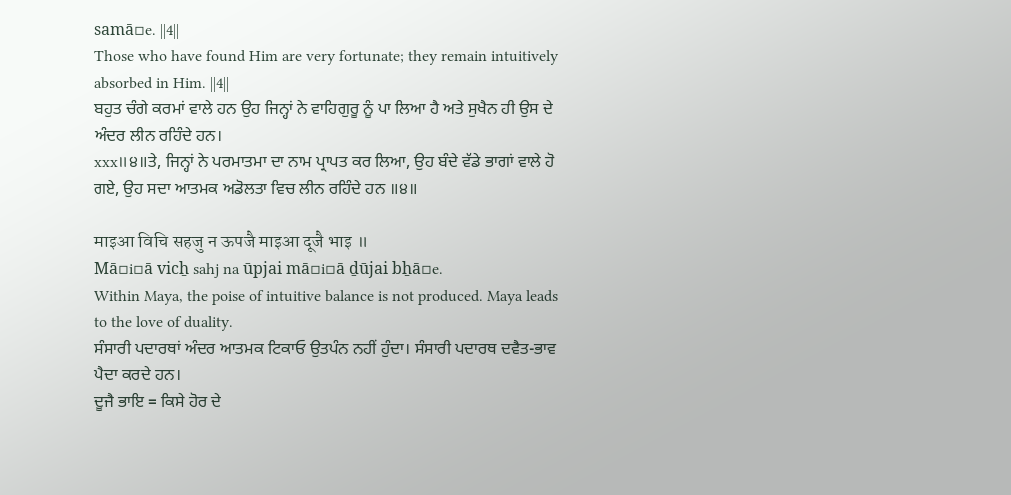samā▫e. ||4||
Those who have found Him are very fortunate; they remain intuitively absorbed in Him. ||4||
ਬਹੁਤ ਚੰਗੇ ਕਰਮਾਂ ਵਾਲੇ ਹਨ ਉਹ ਜਿਨ੍ਹਾਂ ਨੇ ਵਾਹਿਗੁਰੂ ਨੂੰ ਪਾ ਲਿਆ ਹੈ ਅਤੇ ਸੁਖੈਨ ਹੀ ਉਸ ਦੇ ਅੰਦਰ ਲੀਨ ਰਹਿੰਦੇ ਹਨ।
xxx॥੪॥ਤੇ, ਜਿਨ੍ਹਾਂ ਨੇ ਪਰਮਾਤਮਾ ਦਾ ਨਾਮ ਪ੍ਰਾਪਤ ਕਰ ਲਿਆ, ਉਹ ਬੰਦੇ ਵੱਡੇ ਭਾਗਾਂ ਵਾਲੇ ਹੋ ਗਏ, ਉਹ ਸਦਾ ਆਤਮਕ ਅਡੋਲਤਾ ਵਿਚ ਲੀਨ ਰਹਿੰਦੇ ਹਨ ॥੪॥

माइआ विचि सहजु न ऊपजै माइआ दूजै भाइ ॥
Mā▫i▫ā vicẖ sahj na ūpjai mā▫i▫ā ḏūjai bẖā▫e.
Within Maya, the poise of intuitive balance is not produced. Maya leads to the love of duality.
ਸੰਸਾਰੀ ਪਦਾਰਥਾਂ ਅੰਦਰ ਆਤਮਕ ਟਿਕਾਓ ਉਤਪੰਨ ਨਹੀਂ ਹੁੰਦਾ। ਸੰਸਾਰੀ ਪਦਾਰਥ ਦਵੈਤ-ਭਾਵ ਪੈਦਾ ਕਰਦੇ ਹਨ।
ਦੂਜੈ ਭਾਇ = ਕਿਸੇ ਹੋਰ ਦੇ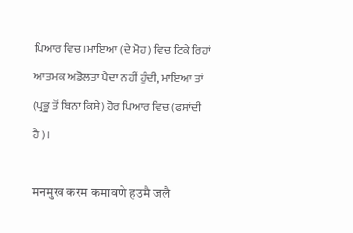ਪਿਆਰ ਵਿਚ।ਮਾਇਆ (ਦੇ ਮੋਹ) ਵਿਚ ਟਿਕੇ ਰਿਹਾਂ ਆਤਮਕ ਅਡੋਲਤਾ ਪੈਦਾ ਨਹੀਂ ਹੁੰਦੀ, ਮਾਇਆ ਤਾਂ (ਪ੍ਰਭੂ ਤੋਂ ਬਿਨਾ ਕਿਸੇ) ਹੋਰ ਪਿਆਰ ਵਿਚ (ਫਸਾਂਦੀ ਹੈ)।

मनमुख करम कमावणे हउमै जलै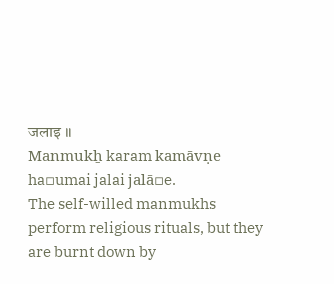जलाइ ॥
Manmukẖ karam kamāvṇe ha▫umai jalai jalā▫e.
The self-willed manmukhs perform religious rituals, but they are burnt down by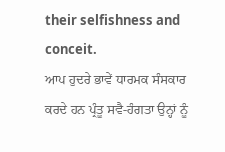their selfishness and conceit.
ਆਪ ਹੁਦਰੇ ਭਾਵੇਂ ਧਾਰਮਕ ਸੰਸਕਾਰ ਕਰਦੇ ਹਨ ਪ੍ਰੰਤੂ ਸਵੈ-ਹੰਗਤਾ ਉਨ੍ਹਾਂ ਨੂੰ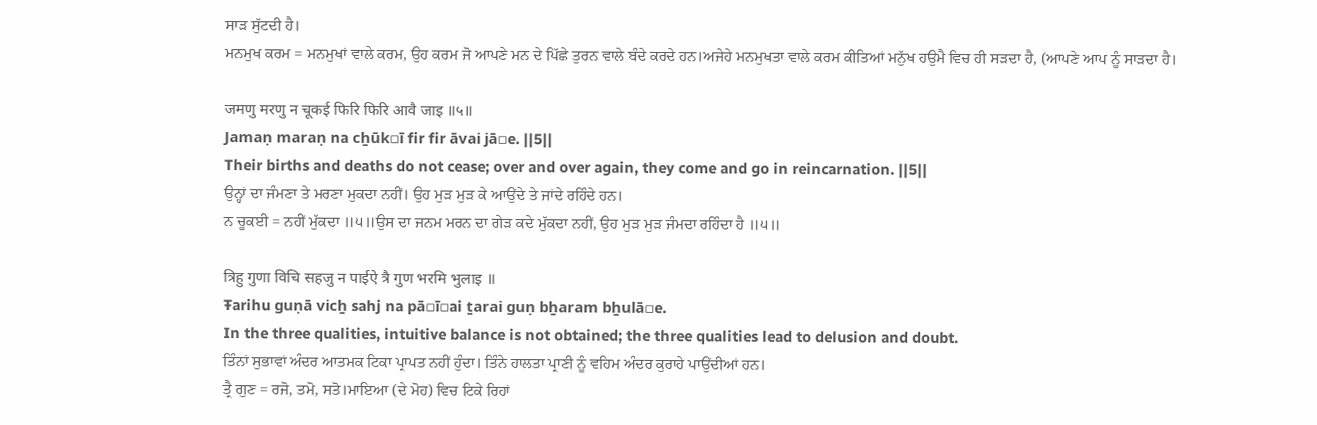ਸਾੜ ਸੁੱਟਦੀ ਹੈ।
ਮਨਮੁਖ ਕਰਮ = ਮਨਮੁਖਾਂ ਵਾਲੇ ਕਰਮ, ਉਹ ਕਰਮ ਜੋ ਆਪਣੇ ਮਨ ਦੇ ਪਿੱਛੇ ਤੁਰਨ ਵਾਲੇ ਬੰਦੇ ਕਰਦੇ ਹਨ।ਅਜੇਹੇ ਮਨਮੁਖਤਾ ਵਾਲੇ ਕਰਮ ਕੀਤਿਆਂ ਮਨੁੱਖ ਹਉਮੈ ਵਿਚ ਹੀ ਸੜਦਾ ਹੈ, (ਆਪਣੇ ਆਪ ਨੂੰ ਸਾੜਦਾ ਹੈ।

जमणु मरणु न चूकई फिरि फिरि आवै जाइ ॥५॥
Jamaṇ maraṇ na cẖūk▫ī fir fir āvai jā▫e. ||5||
Their births and deaths do not cease; over and over again, they come and go in reincarnation. ||5||
ਉਨ੍ਹਾਂ ਦਾ ਜੰਮਣਾ ਤੇ ਮਰਣਾ ਮੁਕਦਾ ਨਹੀਂ। ਉਹ ਮੁੜ ਮੁੜ ਕੇ ਆਉਂਦੇ ਤੇ ਜਾਂਦੇ ਰਹਿੰਦੇ ਹਨ।
ਨ ਚੂਕਈ = ਨਹੀਂ ਮੁੱਕਦਾ ॥੫॥ਉਸ ਦਾ ਜਨਮ ਮਰਨ ਦਾ ਗੇੜ ਕਦੇ ਮੁੱਕਦਾ ਨਹੀਂ, ਉਹ ਮੁੜ ਮੁੜ ਜੰਮਦਾ ਰਹਿੰਦਾ ਹੈ ॥੫॥

त्रिहु गुणा विचि सहजु न पाईऐ त्रै गुण भरमि भुलाइ ॥
Ŧarihu guṇā vicẖ sahj na pā▫ī▫ai ṯarai guṇ bẖaram bẖulā▫e.
In the three qualities, intuitive balance is not obtained; the three qualities lead to delusion and doubt.
ਤਿੰਨਾਂ ਸੁਭਾਵਾਂ ਅੰਦਰ ਆਤਮਕ ਟਿਕਾ ਪ੍ਰਾਪਤ ਨਹੀਂ ਹੁੰਦਾ। ਤਿੰਨੇ ਹਾਲਤਾ ਪ੍ਰਾਣੀ ਨੂੰ ਵਹਿਮ ਅੰਦਰ ਕੁਰਾਹੇ ਪਾਉਂਦੀਆਂ ਹਨ।
ਤ੍ਰੈ ਗੁਣ = ਰਜੋ, ਤਮੋ, ਸਤੋ।ਮਾਇਆ (ਦੇ ਮੋਹ) ਵਿਚ ਟਿਕੇ ਰਿਹਾਂ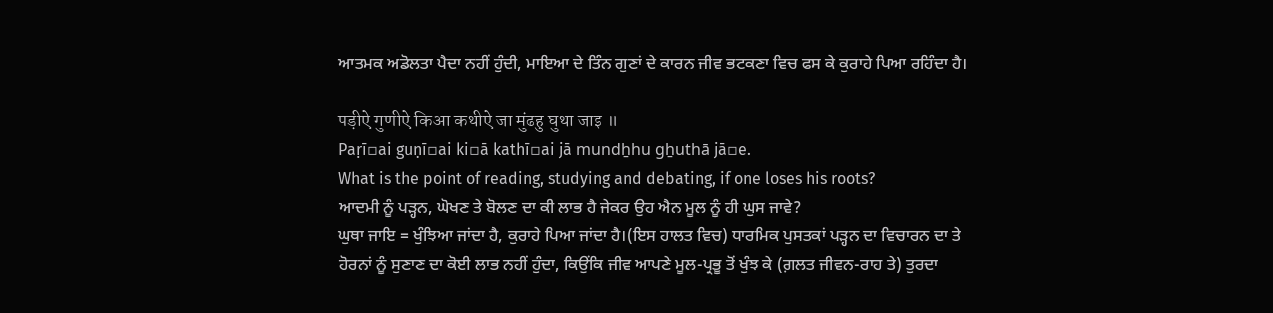ਆਤਮਕ ਅਡੋਲਤਾ ਪੈਦਾ ਨਹੀਂ ਹੁੰਦੀ, ਮਾਇਆ ਦੇ ਤਿੰਨ ਗੁਣਾਂ ਦੇ ਕਾਰਨ ਜੀਵ ਭਟਕਣਾ ਵਿਚ ਫਸ ਕੇ ਕੁਰਾਹੇ ਪਿਆ ਰਹਿੰਦਾ ਹੈ।

पड़ीऐ गुणीऐ किआ कथीऐ जा मुंढहु घुथा जाइ ॥
Paṛī▫ai guṇī▫ai ki▫ā kathī▫ai jā mundẖhu gẖuthā jā▫e.
What is the point of reading, studying and debating, if one loses his roots?
ਆਦਮੀ ਨੂੰ ਪੜ੍ਹਨ, ਘੋਖਣ ਤੇ ਬੋਲਣ ਦਾ ਕੀ ਲਾਭ ਹੈ ਜੇਕਰ ਉਹ ਐਨ ਮੂਲ ਨੂੰ ਹੀ ਘੁਸ ਜਾਵੇ?
ਘੁਥਾ ਜਾਇ = ਖੁੰਝਿਆ ਜਾਂਦਾ ਹੈ, ਕੁਰਾਹੇ ਪਿਆ ਜਾਂਦਾ ਹੈ।(ਇਸ ਹਾਲਤ ਵਿਚ) ਧਾਰਮਿਕ ਪੁਸਤਕਾਂ ਪੜ੍ਹਨ ਦਾ ਵਿਚਾਰਨ ਦਾ ਤੇ ਹੋਰਨਾਂ ਨੂੰ ਸੁਣਾਣ ਦਾ ਕੋਈ ਲਾਭ ਨਹੀਂ ਹੁੰਦਾ, ਕਿਉਂਕਿ ਜੀਵ ਆਪਣੇ ਮੂਲ-ਪ੍ਰਭੂ ਤੋਂ ਖੁੰਝ ਕੇ (ਗ਼ਲਤ ਜੀਵਨ-ਰਾਹ ਤੇ) ਤੁਰਦਾ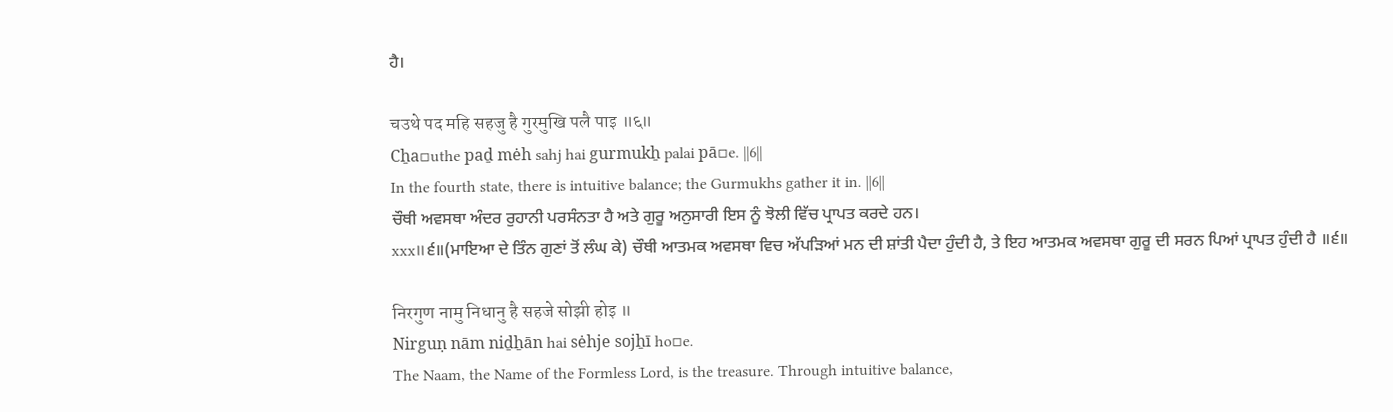ਹੈ।

चउथे पद महि सहजु है गुरमुखि पलै पाइ ॥६॥
Cẖa▫uthe paḏ mėh sahj hai gurmukẖ palai pā▫e. ||6||
In the fourth state, there is intuitive balance; the Gurmukhs gather it in. ||6||
ਚੌਥੀ ਅਵਸਥਾ ਅੰਦਰ ਰੁਹਾਨੀ ਪਰਸੰਨਤਾ ਹੈ ਅਤੇ ਗੁਰੂ ਅਨੁਸਾਰੀ ਇਸ ਨੂੰ ਝੋਲੀ ਵਿੱਚ ਪ੍ਰਾਪਤ ਕਰਦੇ ਹਨ।
xxx॥੬॥(ਮਾਇਆ ਦੇ ਤਿੰਨ ਗੁਣਾਂ ਤੋਂ ਲੰਘ ਕੇ) ਚੌਥੀ ਆਤਮਕ ਅਵਸਥਾ ਵਿਚ ਅੱਪੜਿਆਂ ਮਨ ਦੀ ਸ਼ਾਂਤੀ ਪੈਦਾ ਹੁੰਦੀ ਹੈ, ਤੇ ਇਹ ਆਤਮਕ ਅਵਸਥਾ ਗੁਰੂ ਦੀ ਸਰਨ ਪਿਆਂ ਪ੍ਰਾਪਤ ਹੁੰਦੀ ਹੈ ॥੬॥

निरगुण नामु निधानु है सहजे सोझी होइ ॥
Nirguṇ nām niḏẖān hai sėhje sojẖī ho▫e.
The Naam, the Name of the Formless Lord, is the treasure. Through intuitive balance,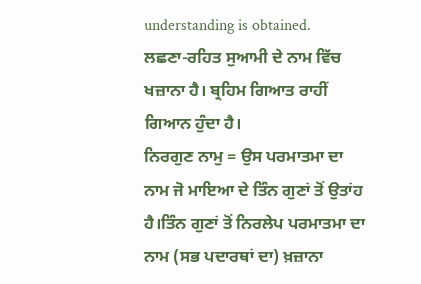understanding is obtained.
ਲਛਣਾ-ਰਹਿਤ ਸੁਆਮੀ ਦੇ ਨਾਮ ਵਿੱਚ ਖਜ਼ਾਨਾ ਹੈ। ਬ੍ਰਹਿਮ ਗਿਆਤ ਰਾਹੀਂ ਗਿਆਨ ਹੁੰਦਾ ਹੈ।
ਨਿਰਗੁਣ ਨਾਮੁ = ਉਸ ਪਰਮਾਤਮਾ ਦਾ ਨਾਮ ਜੋ ਮਾਇਆ ਦੇ ਤਿੰਨ ਗੁਣਾਂ ਤੋਂ ਉਤਾਂਹ ਹੈ।ਤਿੰਨ ਗੁਣਾਂ ਤੋਂ ਨਿਰਲੇਪ ਪਰਮਾਤਮਾ ਦਾ ਨਾਮ (ਸਭ ਪਦਾਰਥਾਂ ਦਾ) ਖ਼ਜ਼ਾਨਾ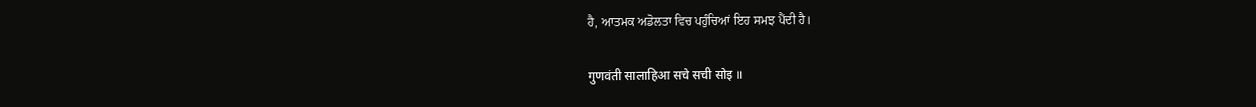ਹੈ, ਆਤਮਕ ਅਡੋਲਤਾ ਵਿਚ ਪਹੁੰਚਿਆਂ ਇਹ ਸਮਝ ਪੈਂਦੀ ਹੈ।

गुणवंती सालाहिआ सचे सची सोइ ॥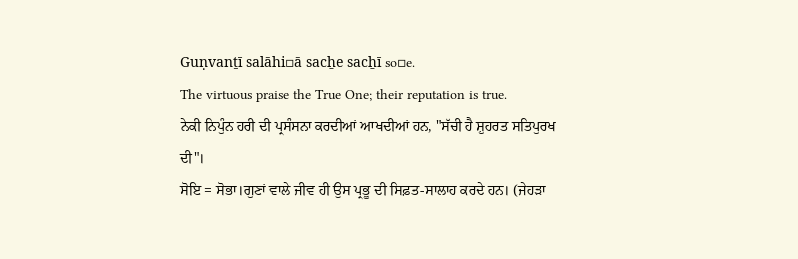Guṇvanṯī salāhi▫ā sacẖe sacẖī so▫e.
The virtuous praise the True One; their reputation is true.
ਨੇਕੀ ਨਿਪੁੰਨ ਹਰੀ ਦੀ ਪ੍ਰਸੰਸਨਾ ਕਰਦੀਆਂ ਆਖਦੀਆਂ ਹਨ, "ਸੱਚੀ ਹੈ ਸ਼ੁਹਰਤ ਸਤਿਪੁਰਖ ਦੀ"।
ਸੋਇ = ਸੋਭਾ।ਗੁਣਾਂ ਵਾਲੇ ਜੀਵ ਹੀ ਉਸ ਪ੍ਰਭੂ ਦੀ ਸਿਫ਼ਤ-ਸਾਲਾਹ ਕਰਦੇ ਹਨ। (ਜੇਹੜਾ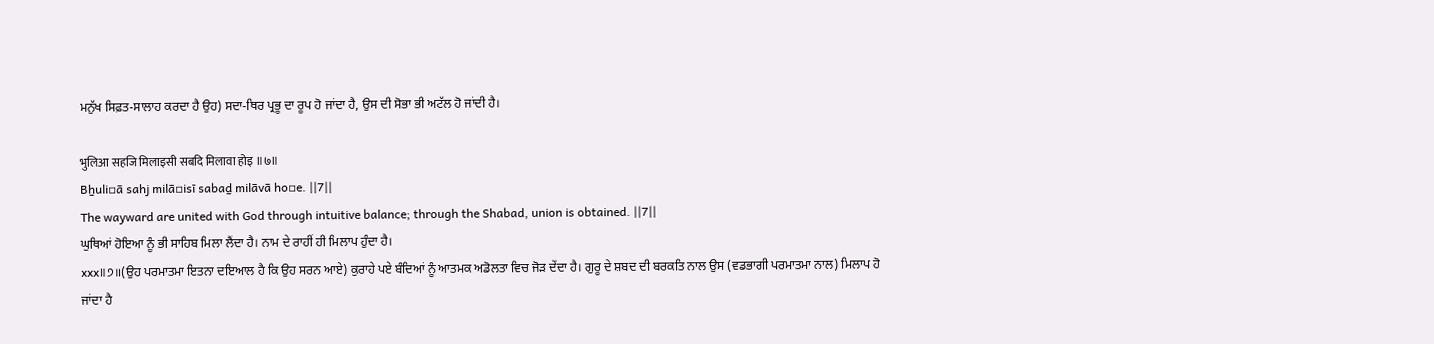ਮਨੁੱਖ ਸਿਫ਼ਤ-ਸਾਲਾਹ ਕਰਦਾ ਹੈ ਉਹ) ਸਦਾ-ਥਿਰ ਪ੍ਰਭੂ ਦਾ ਰੂਪ ਹੋ ਜਾਂਦਾ ਹੈ, ਉਸ ਦੀ ਸੋਭਾ ਭੀ ਅਟੱਲ ਹੋ ਜਾਂਦੀ ਹੈ।

भुलिआ सहजि मिलाइसी सबदि मिलावा होइ ॥७॥
Bẖuli▫ā sahj milā▫isī sabaḏ milāvā ho▫e. ||7||
The wayward are united with God through intuitive balance; through the Shabad, union is obtained. ||7||
ਘੁਥਿਆਂ ਹੋਇਆ ਨੂੰ ਭੀ ਸਾਹਿਬ ਮਿਲਾ ਲੈਂਦਾ ਹੈ। ਨਾਮ ਦੇ ਰਾਹੀਂ ਹੀ ਮਿਲਾਪ ਹੁੰਦਾ ਹੈ।
xxx॥੭॥(ਉਹ ਪਰਮਾਤਮਾ ਇਤਨਾ ਦਇਆਲ ਹੈ ਕਿ ਉਹ ਸਰਨ ਆਏ) ਕੁਰਾਹੇ ਪਏ ਬੰਦਿਆਂ ਨੂੰ ਆਤਮਕ ਅਡੋਲਤਾ ਵਿਚ ਜੋੜ ਦੇਂਦਾ ਹੈ। ਗੁਰੂ ਦੇ ਸ਼ਬਦ ਦੀ ਬਰਕਤਿ ਨਾਲ ਉਸ (ਵਡਭਾਗੀ ਪਰਮਾਤਮਾ ਨਾਲ) ਮਿਲਾਪ ਹੋ ਜਾਂਦਾ ਹੈ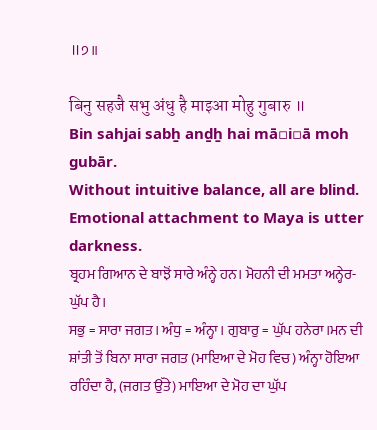॥੭॥

बिनु सहजै सभु अंधु है माइआ मोहु गुबारु ॥
Bin sahjai sabẖ anḏẖ hai mā▫i▫ā moh gubār.
Without intuitive balance, all are blind. Emotional attachment to Maya is utter darkness.
ਬ੍ਰਹਮ ਗਿਆਨ ਦੇ ਬਾਝੋਂ ਸਾਰੇ ਅੰਨ੍ਹੇ ਹਨ। ਮੋਹਨੀ ਦੀ ਮਮਤਾ ਅਨ੍ਹੇਰ-ਘੁੱਪ ਹੈ।
ਸਭੁ = ਸਾਰਾ ਜਗਤ। ਅੰਧੁ = ਅੰਨ੍ਹਾ। ਗੁਬਾਰੁ = ਘੁੱਪ ਹਨੇਰਾ।ਮਨ ਦੀ ਸ਼ਾਂਤੀ ਤੋਂ ਬਿਨਾ ਸਾਰਾ ਜਗਤ (ਮਾਇਆ ਦੇ ਮੋਹ ਵਿਚ) ਅੰਨ੍ਹਾ ਹੋਇਆ ਰਹਿੰਦਾ ਹੈ, (ਜਗਤ ਉੱਤੇ) ਮਾਇਆ ਦੇ ਮੋਹ ਦਾ ਘੁੱਪ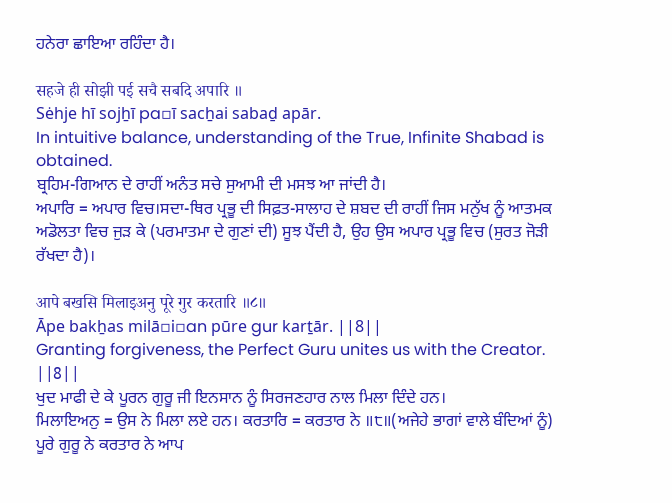ਹਨੇਰਾ ਛਾਇਆ ਰਹਿੰਦਾ ਹੈ।

सहजे ही सोझी पई सचै सबदि अपारि ॥
Sėhje hī sojẖī pa▫ī sacẖai sabaḏ apār.
In intuitive balance, understanding of the True, Infinite Shabad is obtained.
ਬ੍ਰਹਿਮ-ਗਿਆਨ ਦੇ ਰਾਹੀਂ ਅਨੰਤ ਸਚੇ ਸੁਆਮੀ ਦੀ ਮਸਝ ਆ ਜਾਂਦੀ ਹੈ।
ਅਪਾਰਿ = ਅਪਾਰ ਵਿਚ।ਸਦਾ-ਥਿਰ ਪ੍ਰਭੂ ਦੀ ਸਿਫ਼ਤ-ਸਾਲਾਹ ਦੇ ਸ਼ਬਦ ਦੀ ਰਾਹੀਂ ਜਿਸ ਮਨੁੱਖ ਨੂੰ ਆਤਮਕ ਅਡੋਲਤਾ ਵਿਚ ਜੁੜ ਕੇ (ਪਰਮਾਤਮਾ ਦੇ ਗੁਣਾਂ ਦੀ) ਸੂਝ ਪੈਂਦੀ ਹੈ, ਉਹ ਉਸ ਅਪਾਰ ਪ੍ਰਭੂ ਵਿਚ (ਸੁਰਤ ਜੋੜੀ ਰੱਖਦਾ ਹੈ)।

आपे बखसि मिलाइअनु पूरे गुर करतारि ॥८॥
Āpe bakẖas milā▫i▫an pūre gur karṯār. ||8||
Granting forgiveness, the Perfect Guru unites us with the Creator. ||8||
ਖੁਦ ਮਾਫੀ ਦੇ ਕੇ ਪੂਰਨ ਗੁਰੂ ਜੀ ਇਨਸਾਨ ਨੂੰ ਸਿਰਜਣਹਾਰ ਨਾਲ ਮਿਲਾ ਦਿੰਦੇ ਹਨ।
ਮਿਲਾਇਅਨੁ = ਉਸ ਨੇ ਮਿਲਾ ਲਏ ਹਨ। ਕਰਤਾਰਿ = ਕਰਤਾਰ ਨੇ ॥੮॥(ਅਜੇਹੇ ਭਾਗਾਂ ਵਾਲੇ ਬੰਦਿਆਂ ਨੂੰ) ਪੂਰੇ ਗੁਰੂ ਨੇ ਕਰਤਾਰ ਨੇ ਆਪ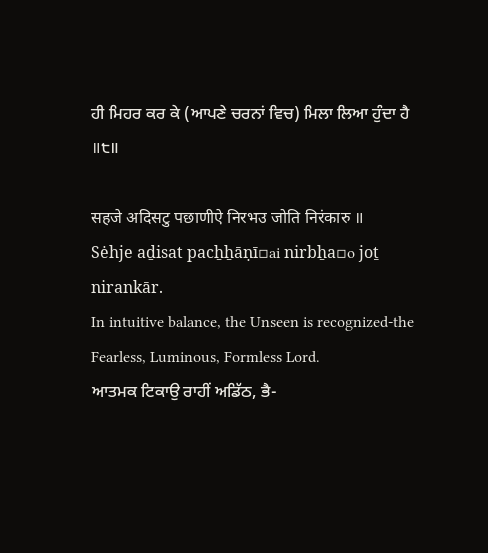ਹੀ ਮਿਹਰ ਕਰ ਕੇ (ਆਪਣੇ ਚਰਨਾਂ ਵਿਚ) ਮਿਲਾ ਲਿਆ ਹੁੰਦਾ ਹੈ ॥੮॥

सहजे अदिसटु पछाणीऐ निरभउ जोति निरंकारु ॥
Sėhje aḏisat pacẖẖāṇī▫ai nirbẖa▫o joṯ nirankār.
In intuitive balance, the Unseen is recognized-the Fearless, Luminous, Formless Lord.
ਆਤਮਕ ਟਿਕਾਉ ਰਾਹੀਂ ਅਡਿੱਠ, ਭੈ-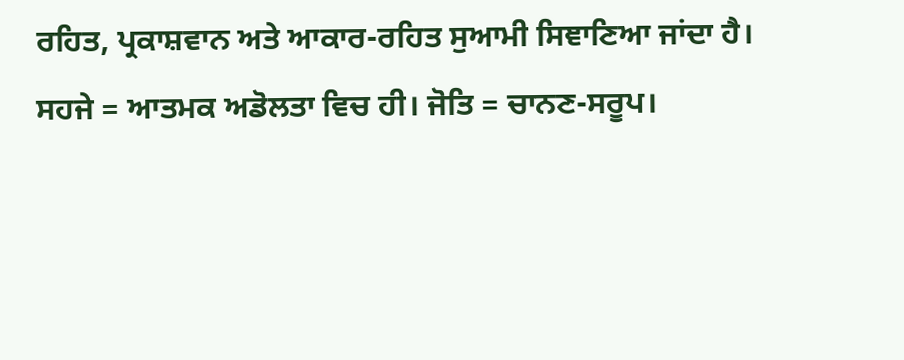ਰਹਿਤ, ਪ੍ਰਕਾਸ਼ਵਾਨ ਅਤੇ ਆਕਾਰ-ਰਹਿਤ ਸੁਆਮੀ ਸਿਞਾਣਿਆ ਜਾਂਦਾ ਹੈ।
ਸਹਜੇ = ਆਤਮਕ ਅਡੋਲਤਾ ਵਿਚ ਹੀ। ਜੋਤਿ = ਚਾਨਣ-ਸਰੂਪ।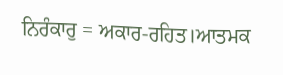ਨਿਰੰਕਾਰੁ = ਅਕਾਰ-ਰਹਿਤ।ਆਤਮਕ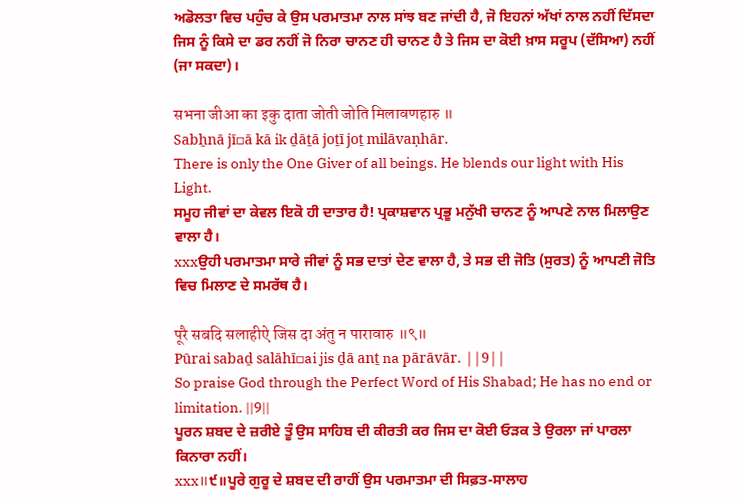ਅਡੋਲਤਾ ਵਿਚ ਪਹੁੰਚ ਕੇ ਉਸ ਪਰਮਾਤਮਾ ਨਾਲ ਸਾਂਝ ਬਣ ਜਾਂਦੀ ਹੈ, ਜੋ ਇਹਨਾਂ ਅੱਖਾਂ ਨਾਲ ਨਹੀਂ ਦਿੱਸਦਾ ਜਿਸ ਨੂੰ ਕਿਸੇ ਦਾ ਡਰ ਨਹੀਂ ਜੋ ਨਿਰਾ ਚਾਨਣ ਹੀ ਚਾਨਣ ਹੈ ਤੇ ਜਿਸ ਦਾ ਕੋਈ ਖ਼ਾਸ ਸਰੂਪ (ਦੱਸਿਆ) ਨਹੀਂ (ਜਾ ਸਕਦਾ)।

सभना जीआ का इकु दाता जोती जोति मिलावणहारु ॥
Sabẖnā jī▫ā kā ik ḏāṯā joṯī joṯ milāvaṇhār.
There is only the One Giver of all beings. He blends our light with His Light.
ਸਮੂਹ ਜੀਵਾਂ ਦਾ ਕੇਵਲ ਇਕੋ ਹੀ ਦਾਤਾਰ ਹੈ! ਪ੍ਰਕਾਸ਼ਵਾਨ ਪ੍ਰਭੂ ਮਨੁੱਖੀ ਚਾਨਣ ਨੂੰ ਆਪਣੇ ਨਾਲ ਮਿਲਾਉਣ ਵਾਲਾ ਹੈ।
xxxਉਹੀ ਪਰਮਾਤਮਾ ਸਾਰੇ ਜੀਵਾਂ ਨੂੰ ਸਭ ਦਾਤਾਂ ਦੇਣ ਵਾਲਾ ਹੈ, ਤੇ ਸਭ ਦੀ ਜੋਤਿ (ਸੁਰਤ) ਨੂੰ ਆਪਣੀ ਜੋਤਿ ਵਿਚ ਮਿਲਾਣ ਦੇ ਸਮਰੱਥ ਹੈ।

पूरै सबदि सलाहीऐ जिस दा अंतु न पारावारु ॥९॥
Pūrai sabaḏ salāhī▫ai jis ḏā anṯ na pārāvār. ||9||
So praise God through the Perfect Word of His Shabad; He has no end or limitation. ||9||
ਪੂਰਨ ਸ਼ਬਦ ਦੇ ਜ਼ਰੀਏ ਤੂੰ ਉਸ ਸਾਹਿਬ ਦੀ ਕੀਰਤੀ ਕਰ ਜਿਸ ਦਾ ਕੋਈ ਓੜਕ ਤੇ ਉਰਲਾ ਜਾਂ ਪਾਰਲਾ ਕਿਨਾਰਾ ਨਹੀਂ।
xxx॥੯॥ਪੂਰੇ ਗੁਰੂ ਦੇ ਸ਼ਬਦ ਦੀ ਰਾਹੀਂ ਉਸ ਪਰਮਾਤਮਾ ਦੀ ਸਿਫ਼ਤ-ਸਾਲਾਹ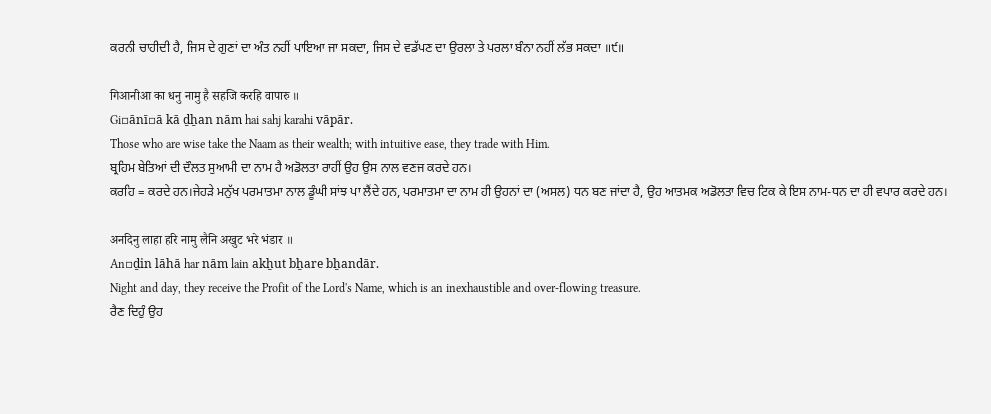ਕਰਨੀ ਚਾਹੀਦੀ ਹੈ, ਜਿਸ ਦੇ ਗੁਣਾਂ ਦਾ ਅੰਤ ਨਹੀਂ ਪਾਇਆ ਜਾ ਸਕਦਾ, ਜਿਸ ਦੇ ਵਡੱਪਣ ਦਾ ਉਰਲਾ ਤੇ ਪਰਲਾ ਬੰਨਾ ਨਹੀਂ ਲੱਭ ਸਕਦਾ ॥੯॥

गिआनीआ का धनु नामु है सहजि करहि वापारु ॥
Gi▫ānī▫ā kā ḏẖan nām hai sahj karahi vāpār.
Those who are wise take the Naam as their wealth; with intuitive ease, they trade with Him.
ਬ੍ਰਹਿਮ ਬੇਤਿਆਂ ਦੀ ਦੌਲਤ ਸੁਆਮੀ ਦਾ ਨਾਮ ਹੈ ਅਡੋਲਤਾ ਰਾਹੀਂ ਉਹ ਉਸ ਨਾਲ ਵਣਜ ਕਰਦੇ ਹਨ।
ਕਰਹਿ = ਕਰਦੇ ਹਨ।ਜੇਹੜੇ ਮਨੁੱਖ ਪਰਮਾਤਮਾ ਨਾਲ ਡੂੰਘੀ ਸਾਂਝ ਪਾ ਲੈਂਦੇ ਹਨ, ਪਰਮਾਤਮਾ ਦਾ ਨਾਮ ਹੀ ਉਹਨਾਂ ਦਾ (ਅਸਲ) ਧਨ ਬਣ ਜਾਂਦਾ ਹੈ, ਉਹ ਆਤਮਕ ਅਡੋਲਤਾ ਵਿਚ ਟਿਕ ਕੇ ਇਸ ਨਾਮ-ਧਨ ਦਾ ਹੀ ਵਪਾਰ ਕਰਦੇ ਹਨ।

अनदिनु लाहा हरि नामु लैनि अखुट भरे भंडार ॥
An▫ḏin lāhā har nām lain akẖut bẖare bẖandār.
Night and day, they receive the Profit of the Lord's Name, which is an inexhaustible and over-flowing treasure.
ਰੈਣ ਦਿਹੁੰ ਉਹ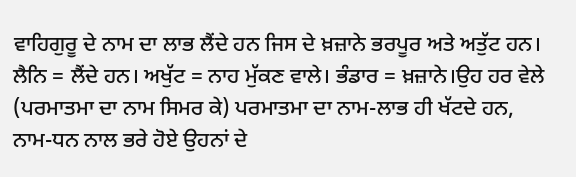ਵਾਹਿਗੁਰੂ ਦੇ ਨਾਮ ਦਾ ਲਾਭ ਲੈਂਦੇ ਹਨ ਜਿਸ ਦੇ ਖ਼ਜ਼ਾਨੇ ਭਰਪੂਰ ਅਤੇ ਅਤੁੱਟ ਹਨ।
ਲੈਨਿ = ਲੈਂਦੇ ਹਨ। ਅਖੁੱਟ = ਨਾਹ ਮੁੱਕਣ ਵਾਲੇ। ਭੰਡਾਰ = ਖ਼ਜ਼ਾਨੇ।ਉਹ ਹਰ ਵੇਲੇ (ਪਰਮਾਤਮਾ ਦਾ ਨਾਮ ਸਿਮਰ ਕੇ) ਪਰਮਾਤਮਾ ਦਾ ਨਾਮ-ਲਾਭ ਹੀ ਖੱਟਦੇ ਹਨ, ਨਾਮ-ਧਨ ਨਾਲ ਭਰੇ ਹੋਏ ਉਹਨਾਂ ਦੇ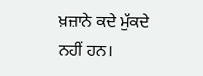ਖ਼ਜ਼ਾਨੇ ਕਦੇ ਮੁੱਕਦੇ ਨਹੀਂ ਹਨ।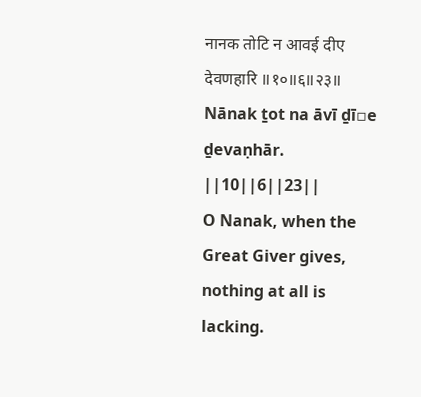नानक तोटि न आवई दीए देवणहारि ॥१०॥६॥२३॥
Nānak ṯot na āvī ḏī▫e ḏevaṇhār. ||10||6||23||
O Nanak, when the Great Giver gives, nothing at all is lacking.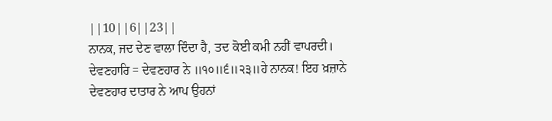||10||6||23||
ਨਾਨਕ, ਜਦ ਦੇਣ ਵਾਲਾ ਦਿੰਦਾ ਹੈ, ਤਦ ਕੋਈ ਕਮੀ ਨਹੀਂ ਵਾਪਰਦੀ।
ਦੇਵਣਹਾਰਿ = ਦੇਵਣਹਾਰ ਨੇ ॥੧੦॥੬॥੨੩॥ਹੇ ਨਾਨਕ! ਇਹ ਖ਼ਜ਼ਾਨੇ ਦੇਵਣਹਾਰ ਦਾਤਾਰ ਨੇ ਆਪ ਉਹਨਾਂ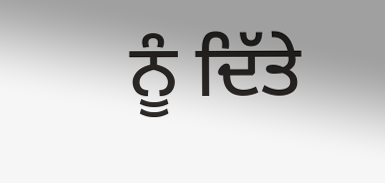ਨੂੰ ਦਿੱਤੇ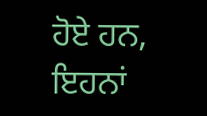ਹੋਏ ਹਨ, ਇਹਨਾਂ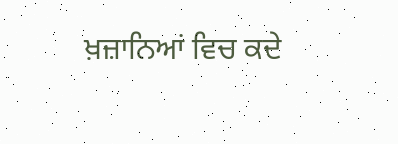ਖ਼ਜ਼ਾਨਿਆਂ ਵਿਚ ਕਦੇ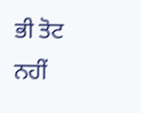ਭੀ ਤੋਟ ਨਹੀਂ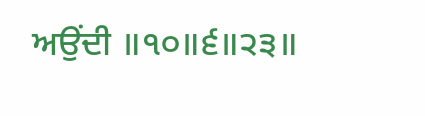ਅਉਂਦੀ ॥੧੦॥੬॥੨੩॥